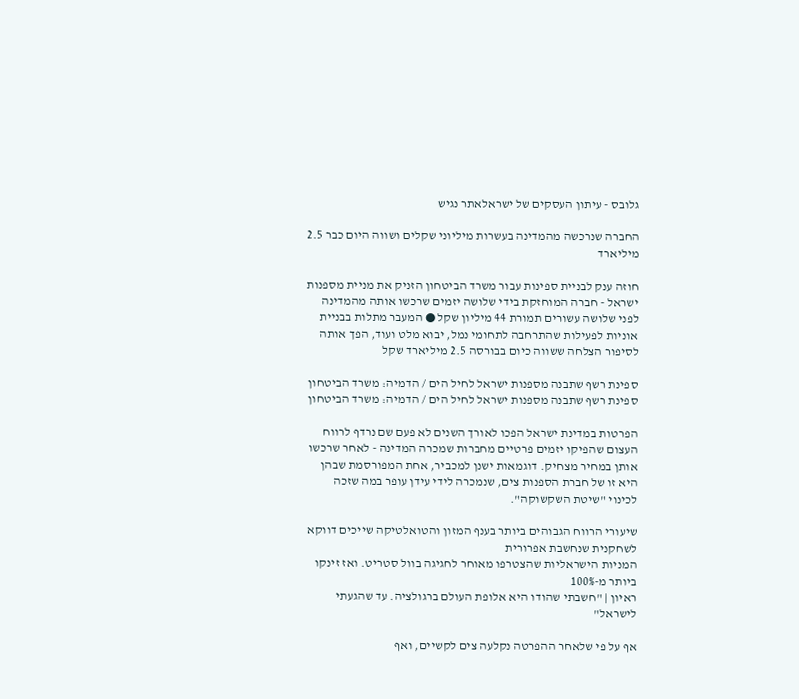גלובס - עיתון העסקים של ישראלאתר נגיש

החברה שנרכשה מהמדינה בעשרות מיליוני שקלים ושווה היום כבר 2.5 מיליארד

חוזה ענק לבניית ספינות עבור משרד הביטחון הזניק את מניית מספנות ישראל - חברה המוחזקת בידי שלושה יזמים שרכשו אותה מהמדינה לפני שלושה עשורים תמורת 44 מיליון שקל ● המעבר מתלות בבניית אוניות לפעילות שהתרחבה לתחומי נמל, יבוא מלט ועוד, הפך אותה לסיפור הצלחה ששווה כיום בבורסה 2.5 מיליארד שקל

ספינת רשף שתבנה מספנות ישראל לחיל הים / הדמיה: משרד הביטחון
ספינת רשף שתבנה מספנות ישראל לחיל הים / הדמיה: משרד הביטחון

הפרטות במדינת ישראל הפכו לאורך השנים לא פעם שם נרדף לרווח העצום שהפיקו יזמים פרטיים מחברות שמכרה המדינה - לאחר שרכשו אותן במחיר מצחיק. דוגמאות ישנן למכביר, אחת המפורסמת שבהן היא זו של חברת הספנות צים, שנמכרה לידי עידן עופר במה שזכה לכינוי "שיטת השקשוקה".

שיעורי הרווח הגבוהים ביותר בענף המזון והטואלטיקה שייכים דווקא לשחקנית שנחשבת אפרורית
המניות הישראליות שהצטרפו מאוחר לחגיגה בוול סטריט. ואז זינקו ביותר מ-100%
ראיון | "חשבתי שהודו היא אלופת העולם ברגולציה. עד שהגעתי לישראל"

אף על פי שלאחר ההפרטה נקלעה צים לקשיים, ואף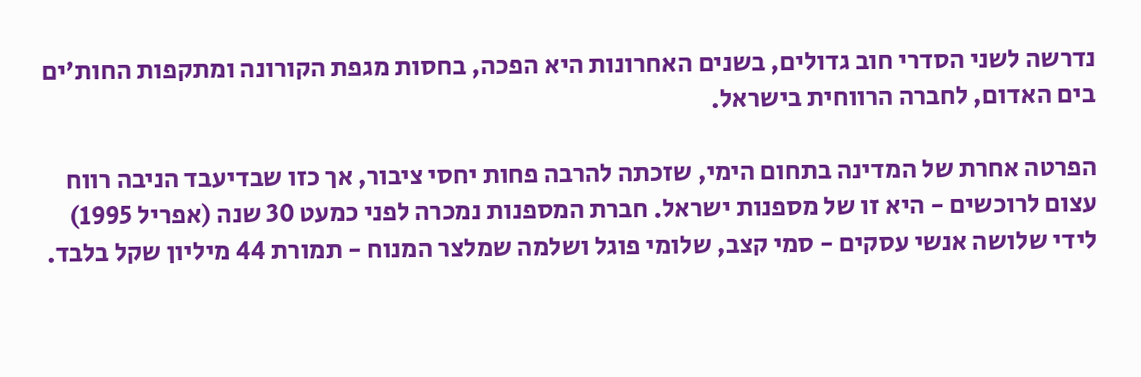נדרשה לשני הסדרי חוב גדולים, בשנים האחרונות היא הפכה, בחסות מגפת הקורונה ומתקפות החות'ים בים האדום, לחברה הרווחית בישראל.

הפרטה אחרת של המדינה בתחום הימי, שזכתה להרבה פחות יחסי ציבור, אך כזו שבדיעבד הניבה רווח עצום לרוכשים - היא זו של מספנות ישראל. חברת המספנות נמכרה לפני כמעט 30 שנה (אפריל 1995) לידי שלושה אנשי עסקים - סמי קצב, שלומי פוגל ושלמה שמלצר המנוח - תמורת 44 מיליון שקל בלבד.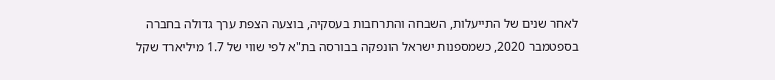לאחר שנים של התייעלות, השבחה והתרחבות בעסקיה, בוצעה הצפת ערך גדולה בחברה בספטמבר 2020, כשמספנות ישראל הונפקה בבורסה בת"א לפי שווי של 1.7 מיליארד שקל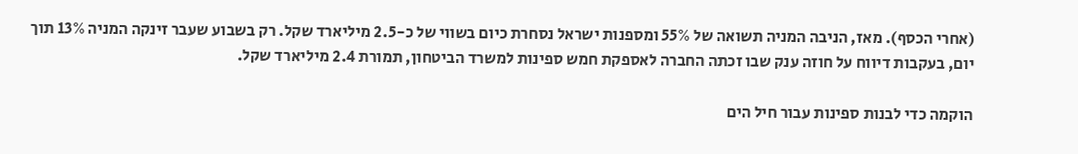(אחרי הכסף). מאז, הניבה המניה תשואה של 55% ומספנות ישראל נסחרת כיום בשווי של כ-2.5 מיליארד שקל. רק בשבוע שעבר זינקה המניה 13% תוך יום, בעקבות דיווח על חוזה ענק שבו זכתה החברה לאספקת חמש ספינות למשרד הביטחון, תמורת 2.4 מיליארד שקל.

הוקמה כדי לבנות ספינות עבור חיל הים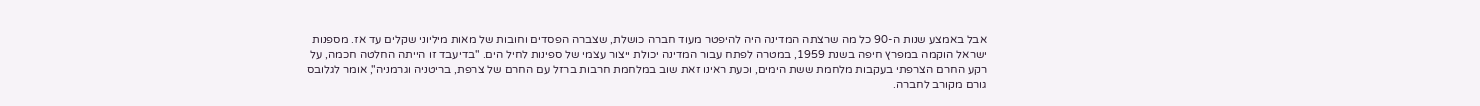אבל באמצע שנות ה-90 כל מה שרצתה המדינה היה להיפטר מעוד חברה כושלת, שצברה הפסדים וחובות של מאות מיליוני שקלים עד אז. מספנות ישראל הוקמה במפרץ חיפה בשנת 1959, במטרה לפתח עבור המדינה יכולת ייצור עצמי של ספינות לחיל הים. "בדיעבד זו הייתה החלטה חכמה, על רקע החרם הצרפתי בעקבות מלחמת ששת הימים, וכעת ראינו זאת שוב במלחמת חרבות ברזל עם החרם של צרפת, בריטניה וגרמניה", אומר לגלובס גורם מקורב לחברה.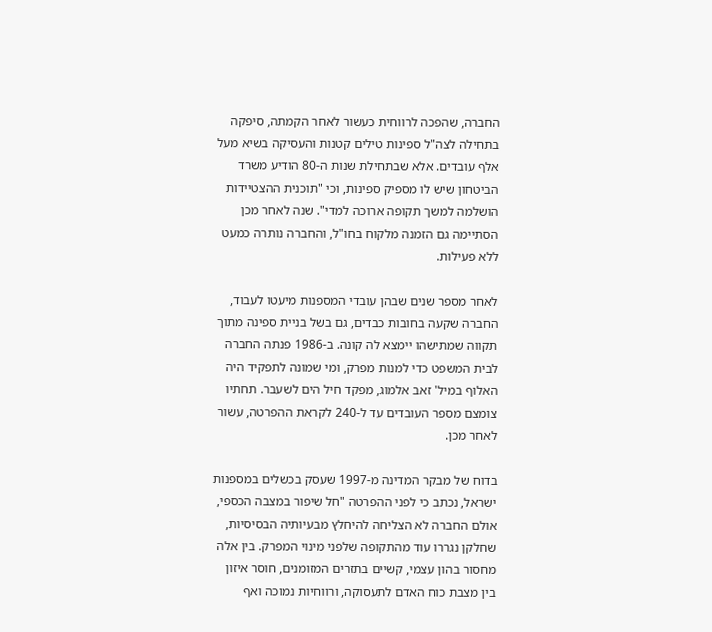החברה, שהפכה לרווחית כעשור לאחר הקמתה, סיפקה בתחילה לצה"ל ספינות טילים קטנות והעסיקה בשיא מעל אלף עובדים. אלא שבתחילת שנות ה-80 הודיע משרד הביטחון שיש לו מספיק ספינות, וכי "תוכנית ההצטיידות הושלמה למשך תקופה ארוכה למדי". שנה לאחר מכן הסתיימה גם הזמנה מלקוח בחו"ל, והחברה נותרה כמעט ללא פעילות.

לאחר מספר שנים שבהן עובדי המספנות מיעטו לעבוד, החברה שקעה בחובות כבדים, גם בשל בניית ספינה מתוך תקווה שמתישהו יימצא לה קונה. ב-1986 פנתה החברה לבית המשפט כדי למנות מפרק, ומי שמונה לתפקיד היה האלוף במיל' זאב אלמוג, מפקד חיל הים לשעבר. תחתיו צומצם מספר העובדים עד ל-240 לקראת ההפרטה, עשור לאחר מכן.

בדוח של מבקר המדינה מ-1997 שעסק בכשלים במספנות ישראל, נכתב כי לפני ההפרטה "חל שיפור במצבה הכספי, אולם החברה לא הצליחה להיחלץ מבעיותיה הבסיסיות, שחלקן נגררו עוד מהתקופה שלפני מינוי המפרק. בין אלה מחסור בהון עצמי, קשיים בתזרים המזומנים, חוסר איזון בין מצבת כוח האדם לתעסוקה, ורווחיות נמוכה ואף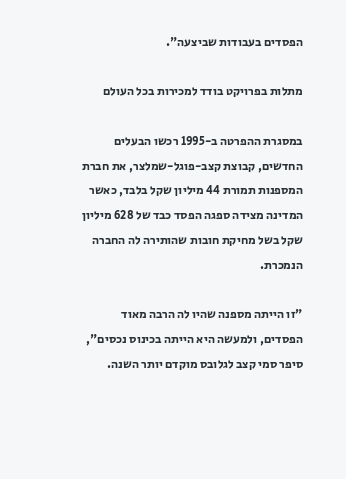הפסדים בעבודות שביצעה".

מתלות בפרויקט בודד למכירות בכל העולם

במסגרת ההפרטה ב-1995 רכשו הבעלים החדשים, קבוצת קצב-פוגל-שמלצר, את חברת המספנות תמורת 44 מיליון שקל בלבד, כאשר המדינה מצידה ספגה הפסד כבד של 628 מיליון שקל בשל מחיקת חובות שהותירה לה החברה הנמכרת.

"זו הייתה מספנה שהיו לה הרבה מאוד הפסדים, ולמעשה היא הייתה בכינוס נכסים", סיפר סמי קצב לגלובס מוקדם יותר השנה.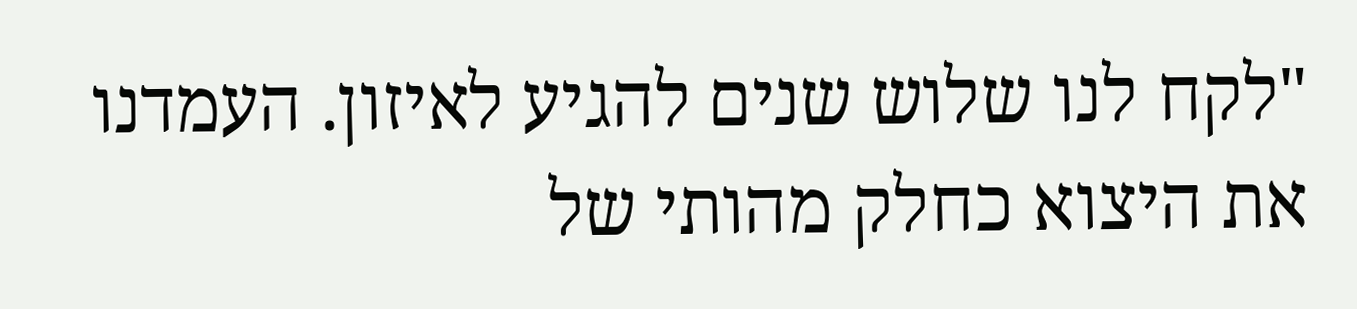"לקח לנו שלוש שנים להגיע לאיזון. העמדנו את היצוא כחלק מהותי של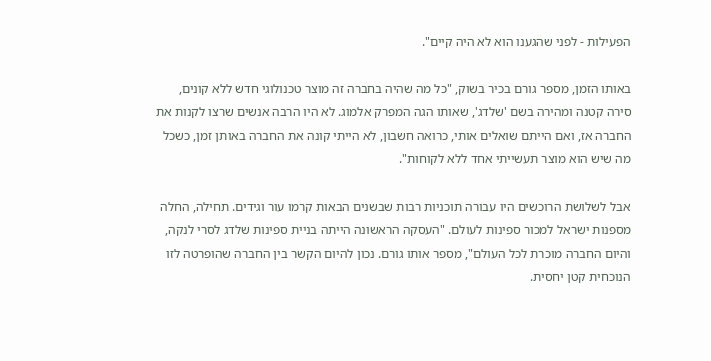הפעילות - לפני שהגענו הוא לא היה קיים".

באותו הזמן, מספר גורם בכיר בשוק, "כל מה שהיה בחברה זה מוצר טכנולוגי חדש ללא קונים, סירה קטנה ומהירה בשם 'שלדג', שאותו הגה המפרק אלמוג. לא היו הרבה אנשים שרצו לקנות את החברה אז, ואם הייתם שואלים אותי, כרואה חשבון, לא הייתי קונה את החברה באותן זמן, כשכל מה שיש הוא מוצר תעשייתי אחד ללא לקוחות".

אבל לשלושת הרוכשים היו עבורה תוכניות רבות שבשנים הבאות קרמו עור וגידים. תחילה, החלה מספנות ישראל למכור ספינות לעולם. "העסקה הראשונה הייתה בניית ספינות שלדג לסרי לנקה, והיום החברה מוכרת לכל העולם", מספר אותו גורם. נכון להיום הקשר בין החברה שהופרטה לזו הנוכחית קטן יחסית.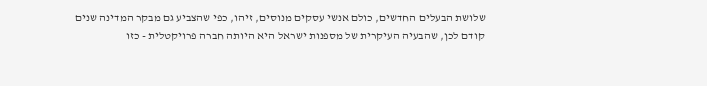שלושת הבעלים החדשים, כולם אנשי עסקים מנוסים, זיהו, כפי שהצביע גם מבקר המדינה שנים קודם לכן, שהבעיה העיקרית של מספנות ישראל היא היותה חברה פרויקטלית - כזו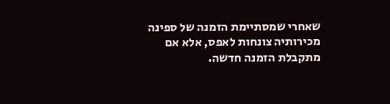שאחרי שמסתיימת הזמנה של ספינה מכירותיה צונחות לאפס, אלא אם מתקבלת הזמנה חדשה.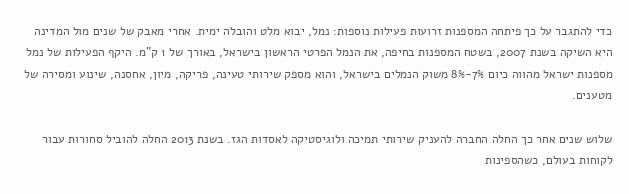כדי להתגבר על כך פיתחה המספנות זרועות פעילות נוספות: נמל, יבוא מלט והובלה ימית. אחרי מאבק של שנים מול המדינה היא השיקה בשנת 2007, בשטח המספנות בחיפה, את הנמל הפרטי הראשון בישראל, באורך של 1 ק"מ. היקף הפעילות של נמל מספנות ישראל מהווה כיום 7%-8% משוק הנמלים בישראל, והוא מספק שירותי טעינה, פריקה, מיון, אחסנה, שינוע ומסירה של מטענים.

שלוש שנים אחר כך החלה החברה להעניק שירותי תמיכה ולוגיסטיקה לאסדות הגז. בשנת 2013 החלה להוביל סחורות עבור לקוחות בעולם, כשהספינות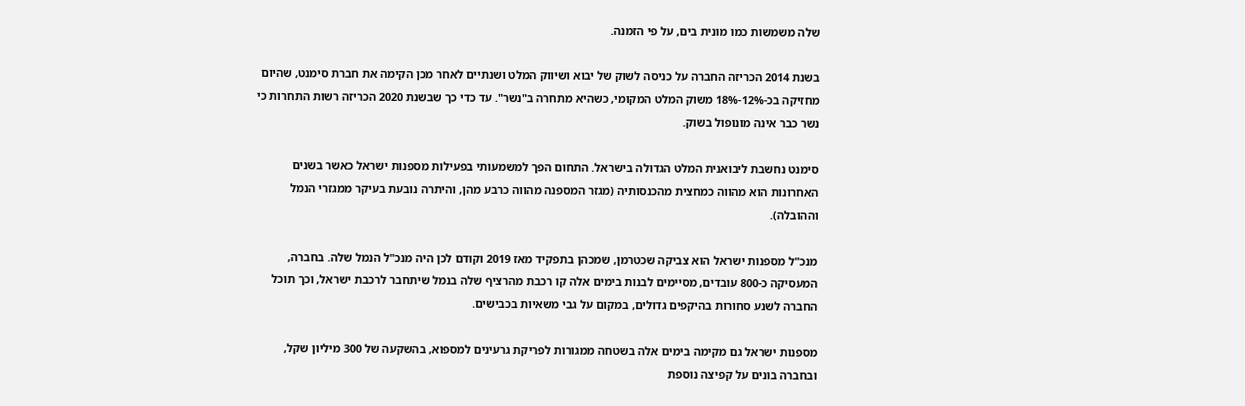שלה משמשות כמו מונית בים, על פי הזמנה.

בשנת 2014 הכריזה החברה על כניסה לשוק של יבוא ושיווק המלט ושנתיים לאחר מכן הקימה את חברת סימנט, שהיום מחזיקה בכ-12%-18% משוק המלט המקומי, כשהיא מתחרה ב"נשר". עד כדי כך שבשנת 2020 הכריזה רשות התחרות כי נשר כבר אינה מונופול בשוק.

סימנט נחשבת ליבואנית המלט הגדולה בישראל. התחום הפך למשמעותי בפעילות מספנות ישראל כאשר בשנים האחרונות הוא מהווה כמחצית מהכנסותיה (מגזר המספנה מהווה כרבע מהן, והיתרה נובעת בעיקר ממגזרי הנמל וההובלה).

מנכ"ל מספנות ישראל הוא צביקה שכטרמן, שמכהן בתפקיד מאז 2019 וקודם לכן היה מנכ"ל הנמל שלה. בחברה, המעסיקה כ-800 עובדים, מסיימים לבנות בימים אלה קו רכבת מהרציף שלה בנמל שיתחבר לרכבת ישראל, וכך תוכל החברה לשנע סחורות בהיקפים גדולים, במקום על גבי משאיות בכבישים.

מספנות ישראל גם מקימה בימים אלה בשטחה ממגורות לפריקת גרעינים למספוא, בהשקעה של 300 מיליון שקל, ובחברה בונים על קפיצה נוספת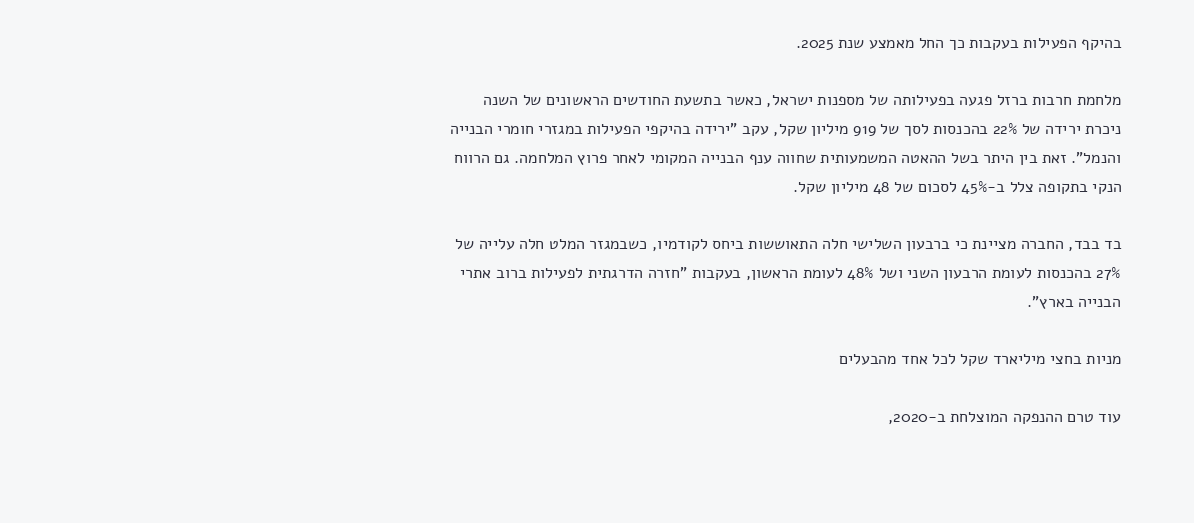בהיקף הפעילות בעקבות כך החל מאמצע שנת 2025.

מלחמת חרבות ברזל פגעה בפעילותה של מספנות ישראל, כאשר בתשעת החודשים הראשונים של השנה ניכרת ירידה של 22% בהכנסות לסך של 919 מיליון שקל, עקב "ירידה בהיקפי הפעילות במגזרי חומרי הבנייה והנמל". זאת בין היתר בשל ההאטה המשמעותית שחווה ענף הבנייה המקומי לאחר פרוץ המלחמה. גם הרווח הנקי בתקופה צלל ב-45% לסכום של 48 מיליון שקל.

בד בבד, החברה מציינת כי ברבעון השלישי חלה התאוששות ביחס לקודמיו, כשבמגזר המלט חלה עלייה של 27% בהכנסות לעומת הרבעון השני ושל 48% לעומת הראשון, בעקבות "חזרה הדרגתית לפעילות ברוב אתרי הבנייה בארץ".

מניות בחצי מיליארד שקל לכל אחד מהבעלים

עוד טרם ההנפקה המוצלחת ב-2020,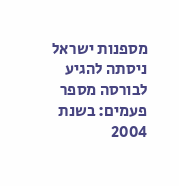מספנות ישראל ניסתה להגיע לבורסה מספר פעמים: בשנת 2004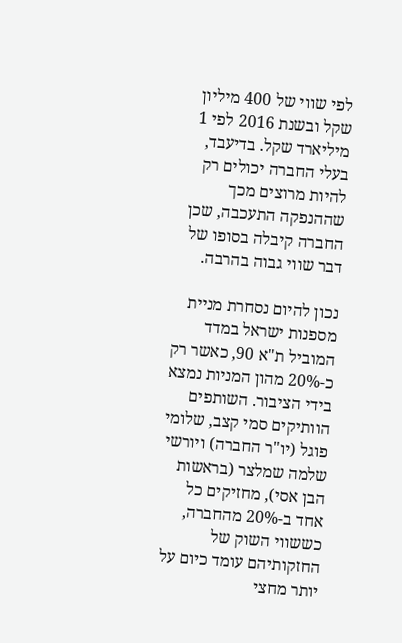לפי שווי של 400 מיליון שקל ובשנת 2016 לפי 1 מיליארד שקל. בדיעבד, בעלי החברה יכולים רק להיות מרוצים מכך שההנפקה התעכבה, שכן החברה קיבלה בסופו של דבר שווי גבוה בהרבה.

נכון להיום נסחרת מניית מספנות ישראל במדד המוביל ת"א 90, כאשר רק כ-20% מהון המניות נמצא בידי הציבור. השותפים הוותיקים סמי קצב, שלומי פוגל (יו"ר החברה) ויורשי שלמה שמלצר (בראשות הבן אסי), מחזיקים כל אחד ב-20% מהחברה, כששווי השוק של החזקותיהם עומד כיום על יותר מחצי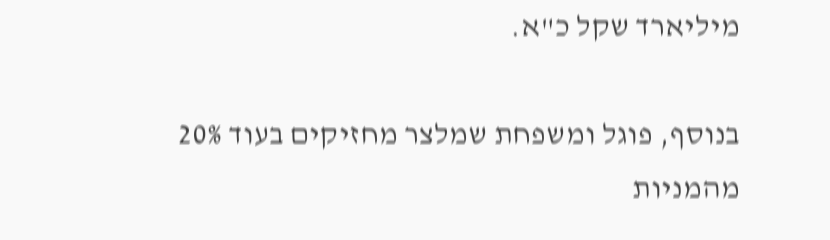מיליארד שקל כ"א.

בנוסף, פוגל ומשפחת שמלצר מחזיקים בעוד 20% מהמניות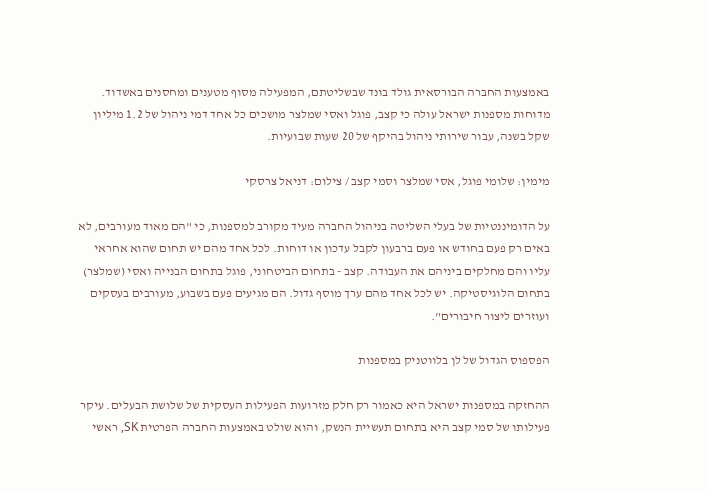באמצעות החברה הבורסאית גולד בונד שבשליטתם, המפעילה מסוף מטענים ומחסנים באשדוד. מדוחות מספנות ישראל עולה כי קצב, פוגל ואסי שמלצר מושכים כל אחד דמי ניהול של 1.2 מיליון שקל בשנה, עבור שירותי ניהול בהיקף של 20 שעות שבועיות.

מימין: שלומי פוגל, אסי שמלצר וסמי קצב / צילום: דניאל צרסקי

על הדומיננטיות של בעלי השליטה בניהול החברה מעיד מקורב למספנות, כי "הם מאוד מעורבים, לא באים רק פעם בחודש או פעם ברבעון לקבל עדכון או דוחות. לכל אחד מהם יש תחום שהוא אחראי עליו והם מחלקים ביניהם את העבודה. קצב - בתחום הביטחוני, פוגל בתחום הבנייה ואסי (שמלצר) בתחום הלוגיסטיקה. יש לכל אחד מהם ערך מוסף גדול. הם מגיעים פעם בשבוע, מעורבים בעסקים ועוזרים ליצור חיבורים".

הפספוס הגדול של לן בלווטניק במספנות

ההחזקה במספנות ישראל היא כאמור רק חלק מזרועות הפעילות העסקית של שלושת הבעלים. עיקר פעילותו של סמי קצב היא בתחום תעשיית הנשק, והוא שולט באמצעות החברה הפרטית SK, ראשי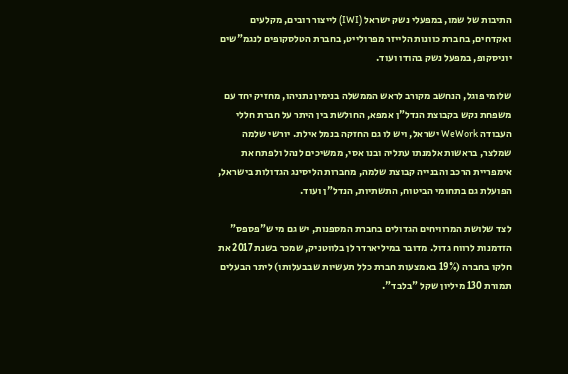התיבות של שמו, במפעלי נשק ישראל (IWI) לייצור רובים, מקלעים ואקדחים, בחברת כוונות הלייזר מפרולייט, בחברת הטלסקופים לנגמ"שים יוניסקופ, במפעל נשק בהודו ועוד.

שלומי פוגל, הנחשב מקורב לראש הממשלה בנימין נתניהו, מחזיק יחד עם משפחת נקש בקבוצת הנדל"ן אמפא, החולשת בין היתר על חברת חללי העבודה WeWork ישראל, ויש לו גם החזקה בנמל אילת. יורשי שלמה שמלצר, בראשות אלמנתו עתליה ובנו אסי, ממשיכים לנהל ולפתח את אימפריית הרכב והבנייה קבוצת שלמה, מחברות הליסינג הגדולות בישראל, הפועלת גם בתחומי הביטוח, התשתיות, הנדל"ן ועוד.

לצד שלושת המרוויחים הגדולים בחברת המספנות, יש גם מי ש"פספס" הזדמנות לרווח גדול. מדובר במיליארדר לן בלווטניק, שמכר בשנת 2017 את חלקו בחברה (19% באמצעות חברת כלל תעשיות שבבעלותו) ליתר הבעלים תמורת 130 מיליון שקל "בלבד".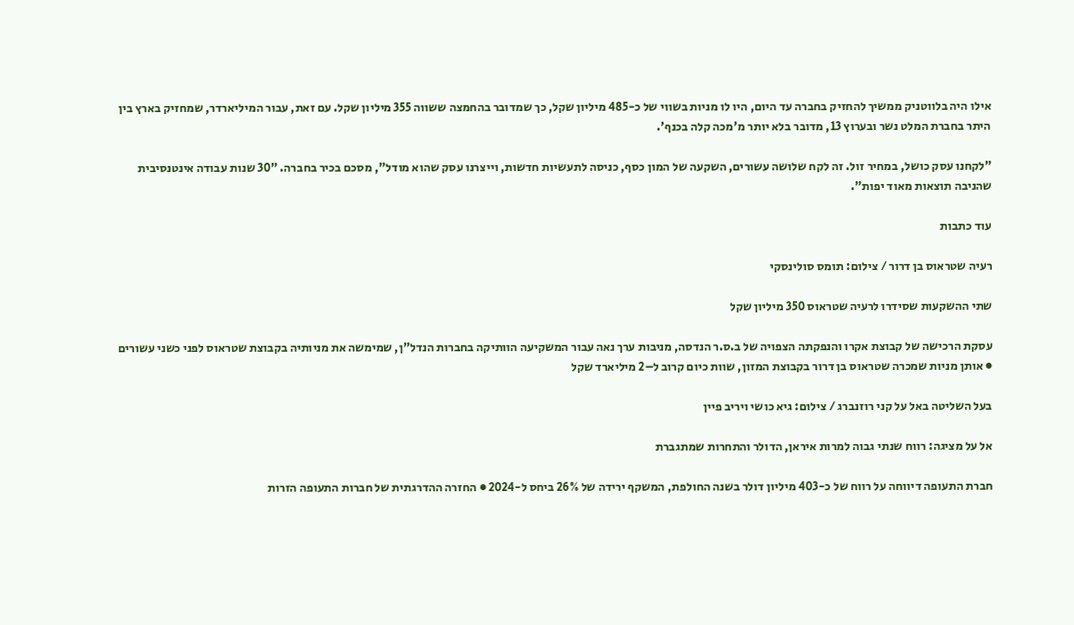אילו היה בלווטניק ממשיך להחזיק בחברה עד היום, היו לו מניות בשווי של כ-485 מיליון שקל, כך שמדובר בהחמצה ששווה 355 מיליון שקל. עם זאת, עבור המיליארדר, שמחזיק בארץ בין היתר בחברת המלט נשר ובערוץ 13, מדובר בלא יותר מ'מכה קלה בכנף'.

"לקחנו עסק כושל, במחיר זול. זה לקח שלושה עשורים, השקעה של המון כסף, כניסה לתעשיות חדשות, וייצרנו עסק שהוא מודל", מסכם בכיר בחברה. "30 שנות עבודה אינטנסיבית שהניבה תוצאות מאוד יפות".

עוד כתבות

רעיה שטראוס בן דרור / צילום: תומס סולינסקי

שתי ההשקעות שסידרו לרעיה שטראוס 350 מיליון שקל

עסקת הרכישה של קבוצת אקרו והנפקתה הצפויה של ב.ס.ר הנדסה, מניבות ערך נאה עבור המשקיעה הוותיקה בחברות הנדל"ן, שמימשה את מניותיה בקבוצת שטראוס לפני כשני עשורים ● אותן מניות שמכרה שטראוס בן דרור בקבוצת המזון, שוות כיום קרוב ל–2 מיליארד שקל

בעל השליטה באל על קני רוזנברג / צילום: גיא כושי ויריב פיין

אל על מציגה: רווח שנתי גבוה למרות איראן, הדולר והתחרות שמתגברת

חברת התעופה דיווחה על רווח של כ-403 מיליון דולר בשנה החולפת, המשקף ירידה של 26% ביחס ל-2024 ● החזרה ההדרגתית של חברות התעופה הזרות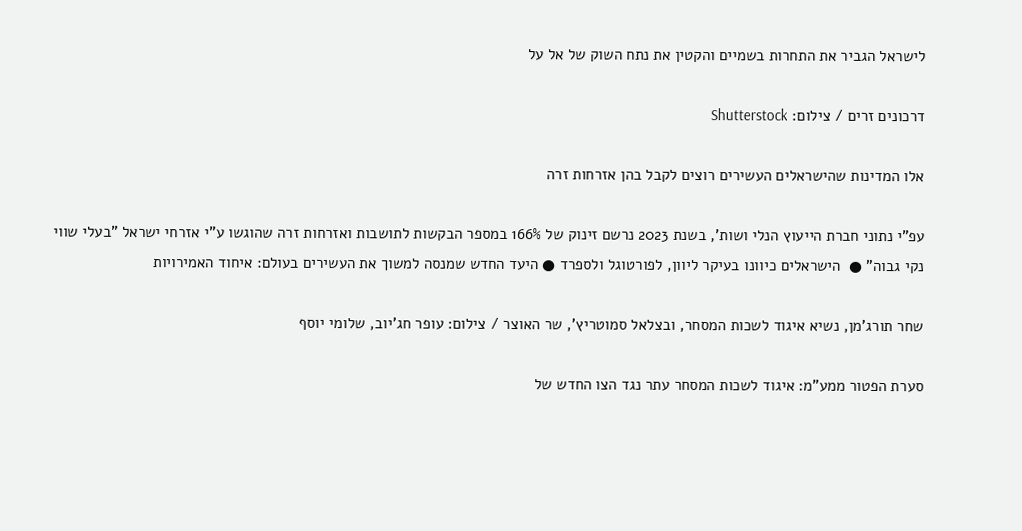לישראל הגביר את התחרות בשמיים והקטין את נתח השוק של אל על

דרכונים זרים / צילום: Shutterstock

אלו המדינות שהישראלים העשירים רוצים לקבל בהן אזרחות זרה

עפ"י נתוני חברת הייעוץ הנלי ושות', בשנת 2023 נרשם זינוק של 166% במספר הבקשות לתושבות ואזרחות זרה שהוגשו ע"י אזרחי ישראל "בעלי שווי נקי גבוה" ●  הישראלים כיוונו בעיקר ליוון, לפורטוגל ולספרד ● היעד החדש שמנסה למשוך את העשירים בעולם: איחוד האמירויות

שחר תורג'מן, נשיא איגוד לשכות המסחר, ובצלאל סמוטריץ', שר האוצר / צילום: עופר חג'יוב, שלומי יוסף

סערת הפטור ממע"מ: איגוד לשכות המסחר עתר נגד הצו החדש של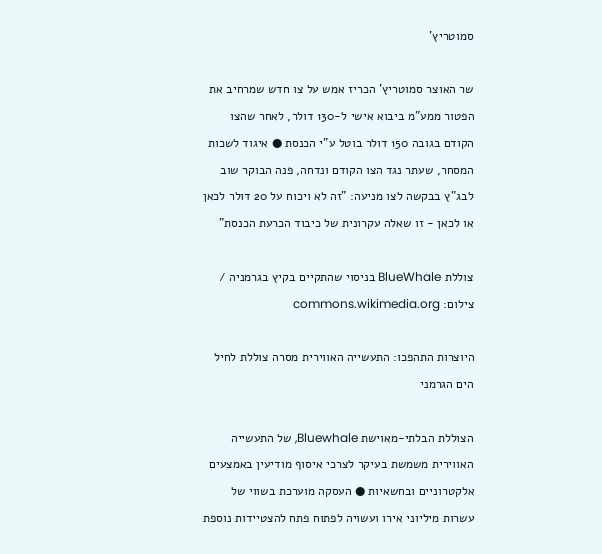סמוטריץ'

שר האוצר סמוטריץ' הכריז אמש על צו חדש שמרחיב את הפטור ממע"מ ביבוא אישי ל-130 דולר, לאחר שהצו הקודם בגובה 150 דולר בוטל ע"י הכנסת ● איגוד לשכות המסחר, שעתר נגד הצו הקודם ונדחה, פנה הבוקר שוב לבג"ץ בבקשה לצו מניעה: "זה לא ויכוח על 20 דולר לכאן או לכאן - זו שאלה עקרונית של כיבוד הכרעת הכנסת"

צוללת BlueWhale בניסוי שהתקיים בקיץ בגרמניה / צילום: commons.wikimedia.org

היוצרות התהפכו: התעשייה האווירית מסרה צוללת לחיל הים הגרמני

הצוללת הבלתי-מאוישת Bluewhale, של התעשייה האווירית משמשת בעיקר לצרכי איסוף מודיעין באמצעים אלקטרוניים ובחשאיות ● העסקה מוערכת בשווי של עשרות מיליוני אירו ועשויה לפתוח פתח להצטיידות נוספת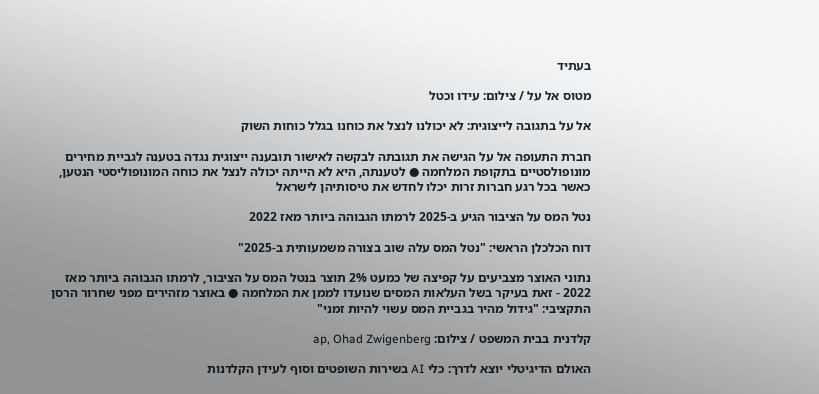בעתיד

מטוס אל על / צילום: עידו וכטל

אל על בתגובה לייצוגית: לא יכולנו לנצל את כוחנו בגלל כוחות השוק

חברת התעופה אל על הגישה את תגובתה לבקשה לאישור תובענה ייצוגית נגדה בטענה לגביית מחירים מונופולסטיים בתקופת המלחמה ● לטענתה, היא לא הייתה יכולה לנצל את כוחה המונופוליסטי הנטען, כאשר בכל רגע חברות זרות יכלו לחדש את טיסותיהן לישראל

נטל המס על הציבור הגיע ב-2025 לרמתו הגבוהה ביותר מאז 2022

דוח הכלכלן הראשי: "נטל המס עלה שוב בצורה משמעותית ב-2025"

נתוני האוצר מצביעים על קפיצה של כמעט 2% תוצר בנטל המס על הציבור, לרמתו הגבוהה ביותר מאז 2022 - זאת בעיקר בשל העלאות המסים שנועדו לממן את המלחמה ● באוצר מזהירים מפני שחרור הרסן התקציבי: "גידול מהיר בגביית המס עשוי להיות זמני"

קלדנית בבית המשפט / צילום: ap, Ohad Zwigenberg

האולם הדיגיטלי יוצא לדרך: כלי AI בשירות השופטים וסוף לעידן הקלדנות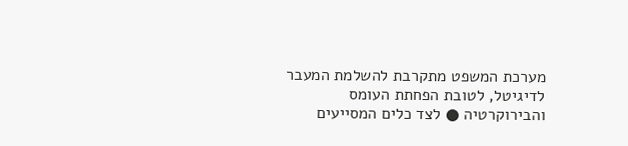מערכת המשפט מתקרבת להשלמת המעבר לדיגיטל, לטובת הפחתת העומס והבירוקרטיה ● לצד כלים המסייעים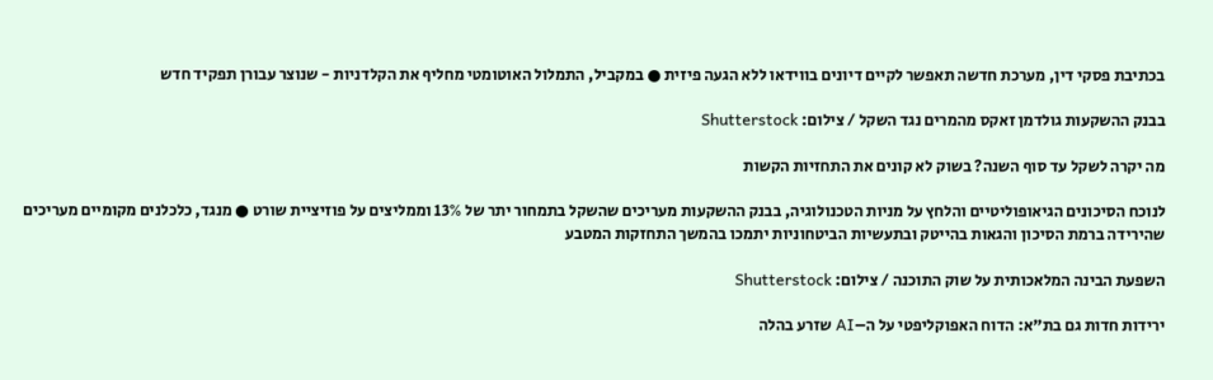בכתיבת פסקי דין, מערכת חדשה תאפשר לקיים דיונים בווידאו ללא הגעה פיזית ● במקביל, התמלול האוטומטי מחליף את הקלדניות - שנוצר עבורן תפקיד חדש

בבנק ההשקעות גולדמן זאקס מהמרים נגד השקל / צילום: Shutterstock

מה יקרה לשקל עד סוף השנה? בשוק לא קונים את התחזיות הקשות

לנוכח הסיכונים הגיאופוליטיים והלחץ על מניות הטכנולוגיה, בבנק ההשקעות מעריכים שהשקל בתמחור יתר של 13% וממליצים על פוזיציית שורט ● מנגד, כלכלנים מקומיים מעריכים שהירידה ברמת הסיכון והגאות בהייטק ובתעשיות הביטחוניות יתמכו בהמשך התחזקות המטבע

השפעת הבינה המלאכותית על שוק התוכנה / צילום: Shutterstock

ירידות חדות גם בת"א: הדוח האפוקליפטי על ה–AI שזרע בהלה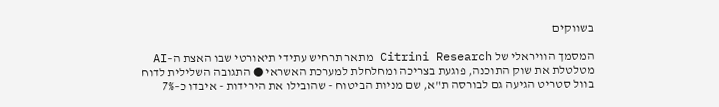בשווקים

המסמך הוויראלי של Citrini Research מתאר תרחיש עתידי תיאורטי שבו האצת ה–AI מטלטלת את שוק התוכנה, פוגעת בצריכה ומחלחלת למערכת האשראי ● התגובה השלילית לדוח בוול סטריט הגיעה גם לבורסה ת"א, שם מניות הביטוח - שהובילו את הירידות - איבדו כ–7%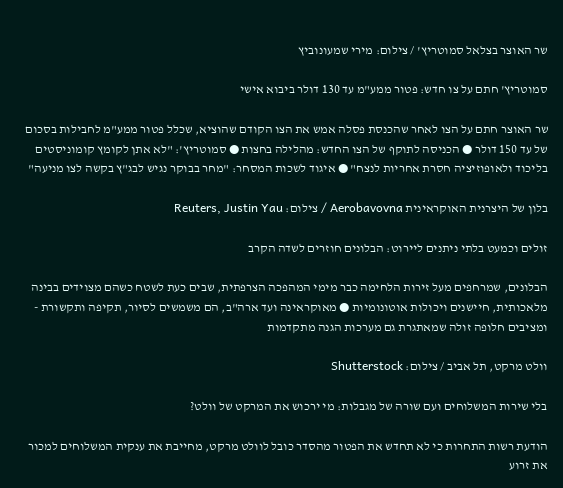שר האוצר בצלאל סמוטריץ' / צילום: מירי שמעונוביץ

סמוטריץ' חתם על צו חדש: פטור ממע"מ עד 130 דולר ביבוא אישי

שר האוצר חתם על הצו לאחר שהכנסת פסלה אמש את הצו הקודם שהוציא, שכלל פטור ממע"מ לחבילות בסכום של עד 150 דולר ● הכניסה לתוקף של הצו החדש: מהלילה בחצות ● סמוטריץ': "לא אתן לקומץ קומוניסטים בליכוד ולאופוזיציה חסרת אחריות לנצח" ● איגוד לשכות המסחר: "מחר בבוקר נגיש לבג"ץ בקשה לצו מניעה"

בלון של היצרנית האוקראינית Aerobavovna / צילום: Reuters, Justin Yau

זולים וכמעט בלתי ניתנים ליירוט: הבלונים חוזרים לשדה הקרב

הבלונים, שמרחפים מעל זירות הלחימה כבר מימי המהפכה הצרפתית, שבים כעת לשטח כשהם מצוידים בבינה מלאכותית, חיישנים ויכולות אוטונומיות ● מאוקראינה ועד ארה"ב, הם משמשים לסיור, תקיפה ותקשורת - ומציבים חלופה זולה שמאתגרת גם מערכות הגנה מתקדמות

וולט מרקט, תל אביב / צילום: Shutterstock

בלי שירות המשלוחים ועם שורה של מגבלות: מי ירכוש את המרקט של וולט?

הודעת רשות התחרות כי לא תחדש את הפטור מהסדר כובל לוולט מרקט, מחייבת את ענקית המשלוחים למכור את זרוע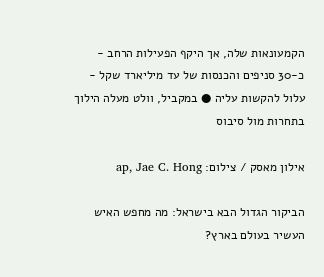הקמעונאות שלה, אך היקף הפעילות הרחב - כ-30 סניפים והכנסות של עד מיליארד שקל - עלול להקשות עליה ● במקביל, וולט מעלה הילוך בתחרות מול סיבוס

אילון מאסק / צילום: ap, Jae C. Hong

הביקור הגדול הבא בישראל: מה מחפש האיש העשיר בעולם בארץ?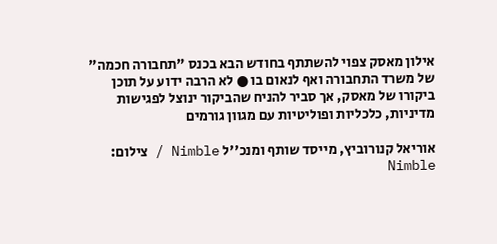אילון מאסק צפוי להשתתף בחודש הבא בכנס "תחבורה חכמה" של משרד התחבורה ואף לנאום בו ● לא הרבה ידוע על תוכן ביקורו של מאסק, אך סביר להניח שהביקור ינוצל לפגישות מדיניות, כלכליות ופוליטיות עם מגוון גורמים

אוריאל קנורוביץ, מייסד שותף ומנכ''ל Nimble / צילום: Nimble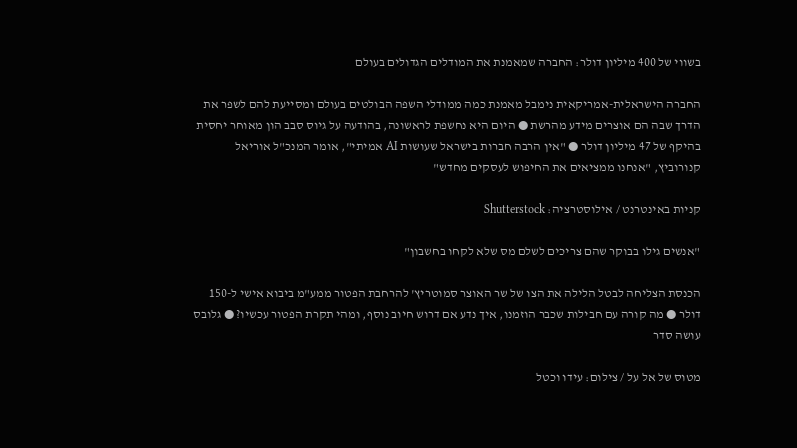בשווי של 400 מיליון דולר: החברה שמאמנת את המודלים הגדולים בעולם

החברה הישראלית-אמריקאית נימבל מאמנת כמה ממודלי השפה הבולטים בעולם ומסייעת להם לשפר את הדרך שבה הם אוצרים מידע מהרשת ● היום היא נחשפת לראשונה, בהודעה על גיוס סבב הון מאוחר יחסית בהיקף של 47 מיליון דולר ● "אין הרבה חברות בישראל שעושות AI אמיתי", אומר המנכ"ל אוריאל קנורוביץ, "אנחנו ממציאים את החיפוש לעסקים מחדש"

קניות באינטרנט / אילוסטרציה: Shutterstock

"אנשים גילו בבוקר שהם צריכים לשלם מס שלא לקחו בחשבון"

הכנסת הצליחה לבטל הלילה את הצו של שר האוצר סמוטריץ' להרחבת הפטור ממע"מ ביבוא אישי ל-150 דולר ● מה קורה עם חבילות שכבר הוזמנו, איך נדע אם דרוש חיוב נוסף, ומהי תקרת הפטור עכשיו? ● גלובס עושה סדר

מטוס של אל על / צילום: עידו וכטל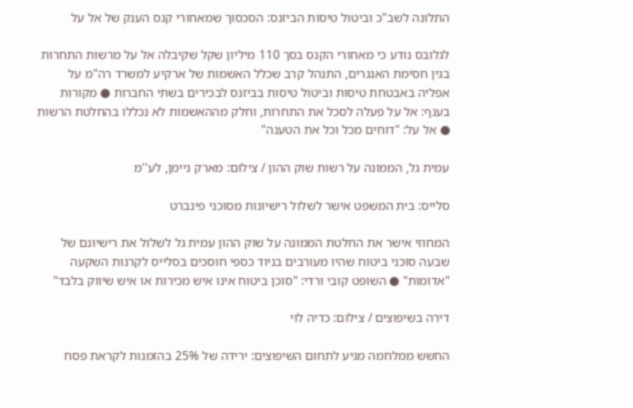התלונה לשב"כ וביטול טיסות הביזנס: הסכסוך שמאחורי קנס הענק של אל על

לגלובס נודע כי מאחורי הקנס בסך 110 מיליון שקל שקיבלה אל על מרשות התחרות בגין חסימת האנגרים, התנהל קרב שכלל האשמות של ארקיע למשרד רה"מ על אפליה באבטחת טיסות וביטול טיסות בביזנס לבכירים בשתי החברות ● מקורות בענף: אל על פעלה לסכל את התחרות, וחלק מההאשמות לא נכללו בהחלטת הרשות ● אל על: "דוחים מכל וכל את הטענה"

עמית גל, הממונה על רשות שוק ההון / צילום: מארק ניימן, לע''מ

סלייס: בית המשפט אישר לשלול רישיונות מסוכני פינברט

המחוזי אישר את החלטת הממונה על שוק ההון עמית גל לשלול את רישיונם של שבעה סוכני ביטוח שהיו מעורבים בניוד כספי חוסכים בסלייס לקרנות השקעה "אדומות" ● השופט קובי ורדי: "סוכן ביטוח אינו איש מכירות או איש שיווק בלבד"

דירה בשיפוצים / צילום: כדיה לוי

החשש ממלחמה מגיע לתחום השיפוצים: ירידה של 25% בהזמנות לקראת פסח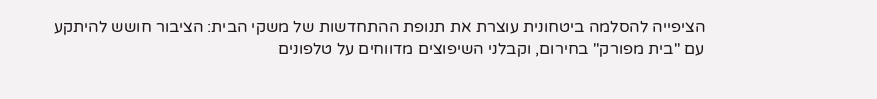הציפייה להסלמה ביטחונית עוצרת את תנופת ההתחדשות של משקי הבית: הציבור חושש להיתקע עם "בית מפורק" בחירום, וקבלני השיפוצים מדווחים על טלפונים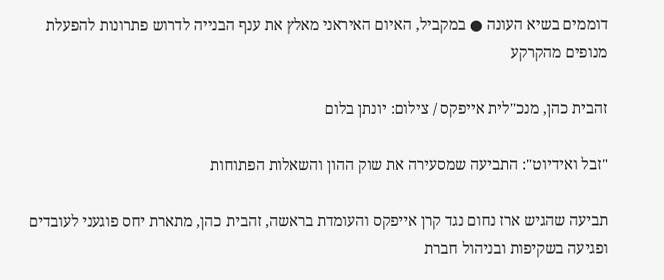דוממים בשיא העונה ● במקביל, האיום האיראני מאלץ את ענף הבנייה לדרוש פתרונות להפעלת מנופים מהקרקע

זהבית כהן, מנכ''לית אייפקס / צילום: יונתן בלום

"זבל ואידיוט": התביעה שמסעירה את שוק ההון והשאלות הפתוחות

תביעה שהגיש ארז נחום נגד קרן אייפקס והעומדת בראשה, זהבית כהן, מתארת יחס פוגעני לעובדים ופגיעה בשקיפות ובניהול חברת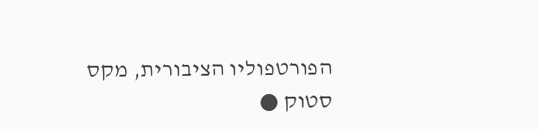הפורטפוליו הציבורית, מקס סטוק ●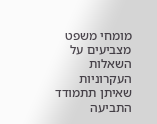מומחי משפט מצביעים על השאלות העקרוניות שאיתן תתמודד התביעה